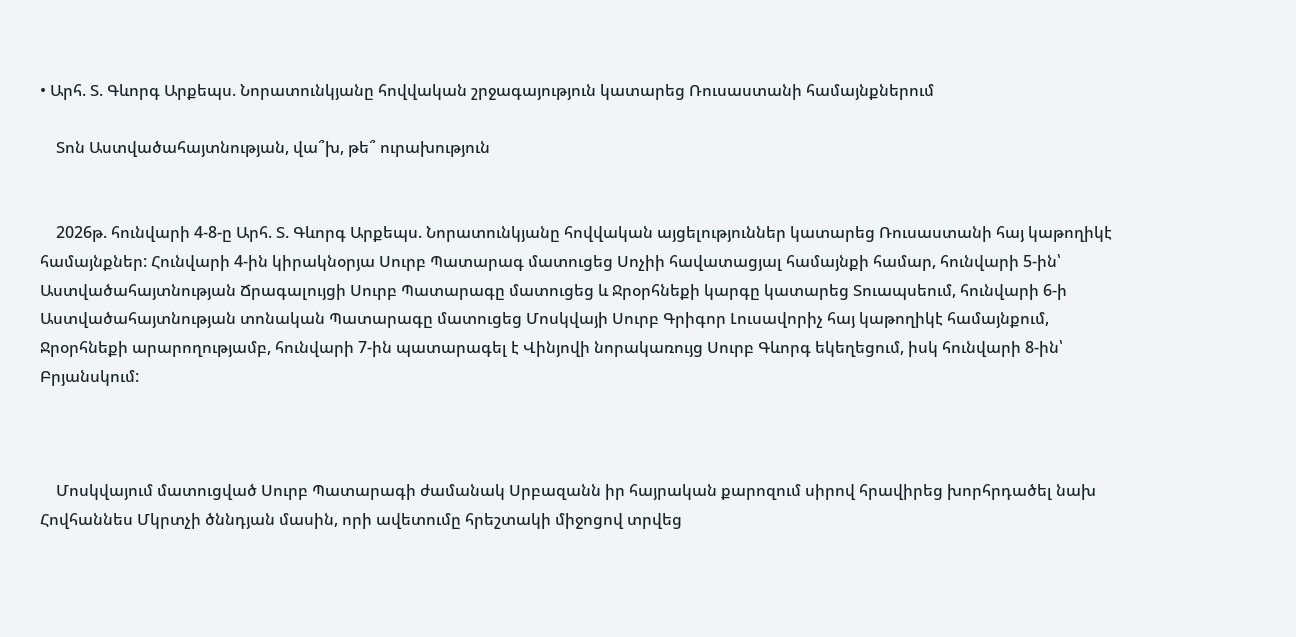• Արհ. Տ. Գևորգ Արքեպս. Նորատունկյանը հովվական շրջագայություն կատարեց Ռուսաստանի համայնքներում

    Տոն Աստվածահայտնության, վա՞խ, թե՞ ուրախություն


    2026թ. հունվարի 4-8-ը Արհ. Տ. Գևորգ Արքեպս. Նորատունկյանը հովվական այցելություններ կատարեց Ռուսաստանի հայ կաթողիկէ համայնքներ: Հունվարի 4-ին կիրակնօրյա Սուրբ Պատարագ մատուցեց Սոչիի հավատացյալ համայնքի համար, հունվարի 5-ին՝ Աստվածահայտնության Ճրագալույցի Սուրբ Պատարագը մատուցեց և Ջրօրհնեքի կարգը կատարեց Տուապսեում, հունվարի 6-ի Աստվածահայտնության տոնական Պատարագը մատուցեց Մոսկվայի Սուրբ Գրիգոր Լուսավորիչ հայ կաթողիկէ համայնքում, Ջրօրհնեքի արարողությամբ, հունվարի 7-ին պատարագել է Վինյովի նորակառույց Սուրբ Գևորգ եկեղեցում, իսկ հունվարի 8-ին՝ Բրյանսկում:



    Մոսկվայում մատուցված Սուրբ Պատարագի ժամանակ Սրբազանն իր հայրական քարոզում սիրով հրավիրեց խորհրդածել նախ Հովհաննես Մկրտչի ծննդյան մասին, որի ավետումը հրեշտակի միջոցով տրվեց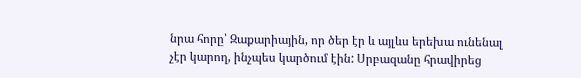նրա հորը՝ Զաքարիային, որ ծեր էր և այլևս երեխա ունենալ չէր կարող, ինչպես կարծում էին: Սրբազանը հրավիրեց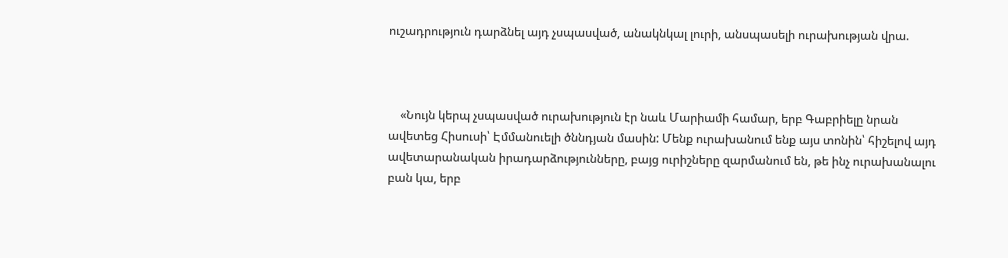ուշադրություն դարձնել այդ չսպասված, անակնկալ լուրի, անսպասելի ուրախության վրա.



    «Նույն կերպ չսպասված ուրախություն էր նաև Մարիամի համար, երբ Գաբրիելը նրան ավետեց Հիսուսի՝ Էմմանուելի ծննդյան մասին: Մենք ուրախանում ենք այս տոնին՝ հիշելով այդ ավետարանական իրադարձությունները, բայց ուրիշները զարմանում են, թե ինչ ուրախանալու բան կա, երբ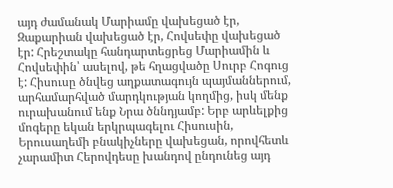այդ ժամանակ Մարիամը վախեցած էր, Զաքարիան վախեցած էր, Հովսեփը վախեցած էր: Հրեշտակը հանդարտեցրեց Մարիամին և Հովսեփին՝ ասելով, թե հղացվածը Սուրբ Հոգուց է: Հիսուսը ծնվեց աղքատագույն պայմաններում, արհամարհված մարդկության կողմից, իսկ մենք ուրախանում ենք Նրա ծննդյամբ: Երբ արևելքից մոգերը եկան երկրպագելու Հիսուսին, Երուսաղեմի բնակիչները վախեցան, որովհետև չարամիտ Հերովդեսը խանդով ընդունեց այդ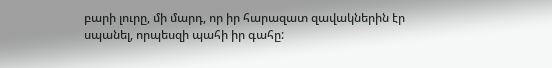բարի լուրը, մի մարդ, որ իր հարազատ զավակներին էր սպանել, որպեսզի պահի իր գահը: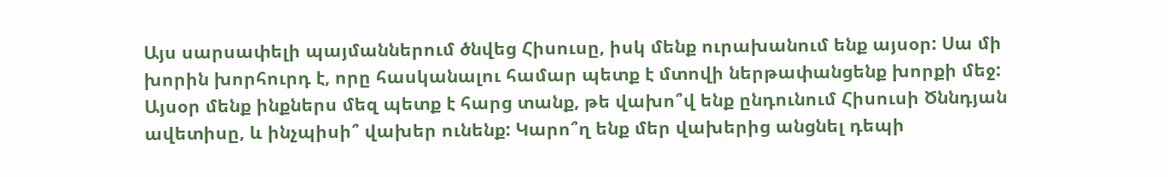Այս սարսափելի պայմաններում ծնվեց Հիսուսը, իսկ մենք ուրախանում ենք այսօր: Սա մի խորին խորհուրդ է, որը հասկանալու համար պետք է մտովի ներթափանցենք խորքի մեջ: Այսօր մենք ինքներս մեզ պետք է հարց տանք, թե վախո՞վ ենք ընդունում Հիսուսի Ծննդյան ավետիսը, և ինչպիսի՞ վախեր ունենք: Կարո՞ղ ենք մեր վախերից անցնել դեպի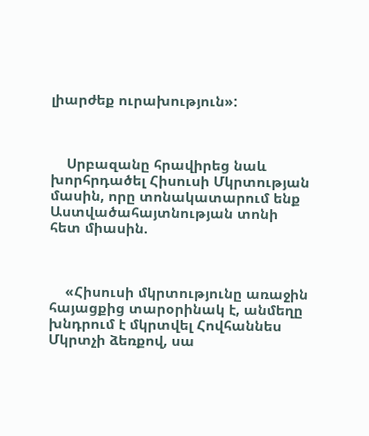լիարժեք ուրախություն»:



    Սրբազանը հրավիրեց նաև խորհրդածել Հիսուսի Մկրտության մասին, որը տոնակատարում ենք Աստվածահայտնության տոնի հետ միասին.



    «Հիսուսի մկրտությունը առաջին հայացքից տարօրինակ է, անմեղը խնդրում է մկրտվել Հովհաննես Մկրտչի ձեռքով, սա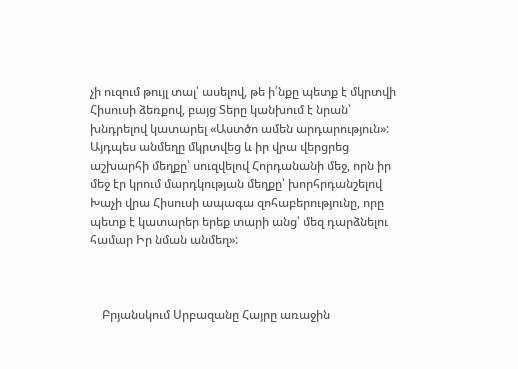չի ուզում թույլ տալ՝ ասելով, թե ի՛նքը պետք է մկրտվի Հիսուսի ձեռքով, բայց Տերը կանխում է նրան՝ խնդրելով կատարել «Աստծո ամեն արդարություն»: Այդպես անմեղը մկրտվեց և իր վրա վերցրեց աշխարհի մեղքը՝ սուզվելով Հորդանանի մեջ, որն իր մեջ էր կրում մարդկության մեղքը՝ խորհրդանշելով Խաչի վրա Հիսուսի ապագա զոհաբերությունը, որը պետք է կատարեր երեք տարի անց՝ մեզ դարձնելու համար Իր նման անմեղ»:



    Բրյանսկում Սրբազանը Հայրը առաջին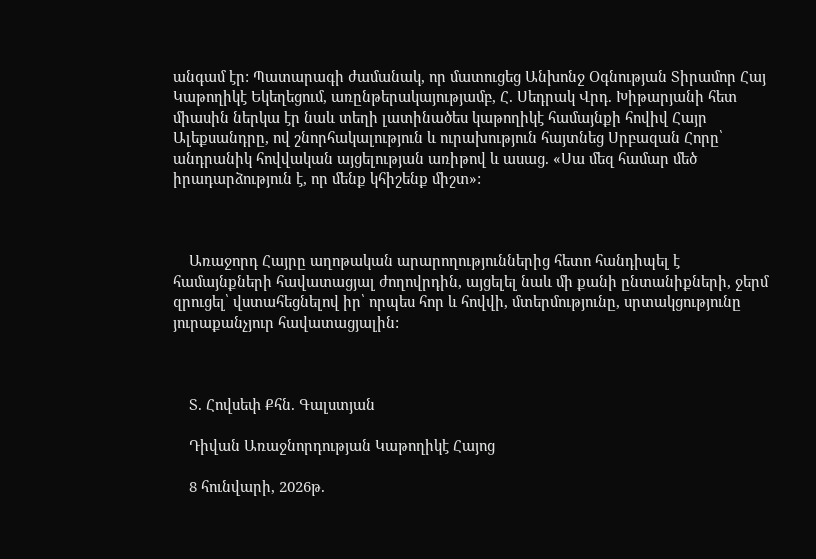անգամ էր: Պատարագի ժամանակ, որ մատուցեց Անխոնջ Օգնության Տիրամոր Հայ Կաթողիկէ Եկեղեցում, առընթերակայությամբ, Հ. Սեդրակ Վրդ. Խիթարյանի հետ միասին ներկա էր նաև տեղի լատինածես կաթողիկէ համայնքի հովիվ Հայր Ալեքսանդրը, ով շնորհակալություն և ուրախություն հայտնեց Սրբազան Հորը՝ անդրանիկ հովվական այցելության առիթով և ասաց. «Սա մեզ համար մեծ իրադարձություն է, որ մենք կհիշենք միշտ»:



    Առաջորդ Հայրը աղոթական արարողություններից հետո հանդիպել է համայնքների հավատացյալ ժողովրդին, այցելել նաև մի քանի ընտանիքների, ջերմ զրուցել՝ վստահեցնելով իր՝ որպես հոր և հովվի, մտերմությունը, սրտակցությունը յուրաքանչյուր հավատացյալին:



    Տ. Հովսեփ Քհն. Գալստյան

    Դիվան Առաջնորդության Կաթողիկէ Հայոց

    8 հունվարի, 2026թ.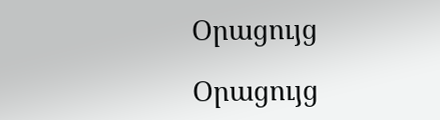Օրացույց

Օրացույց